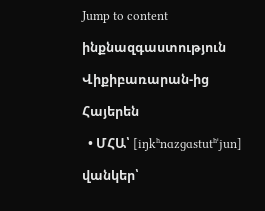Jump to content

ինքնազգաստություն

Վիքիբառարան-ից

Հայերեն

  • ՄՀԱ՝ [iŋkʰnɑzɡɑstutʰˈjun]

վանկեր՝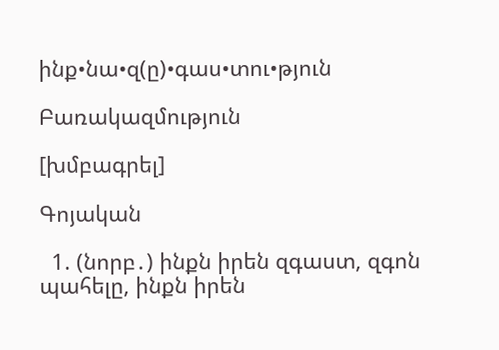ինք•նա•զ(ը)•գաս•տու•թյուն

Բառակազմություն

[խմբագրել]

Գոյական

  1. (նորբ․) ինքն իրեն զգաստ, զգոն պահելը, ինքն իրեն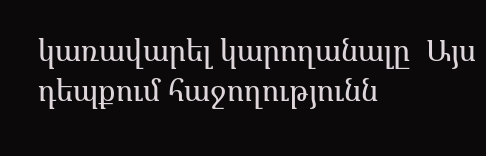կառավարել կարողանալը  Այս դեպքում հաջողությունն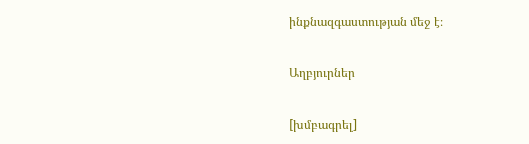ինքնազգաստության մեջ է։

Աղբյուրներ

[խմբագրել]